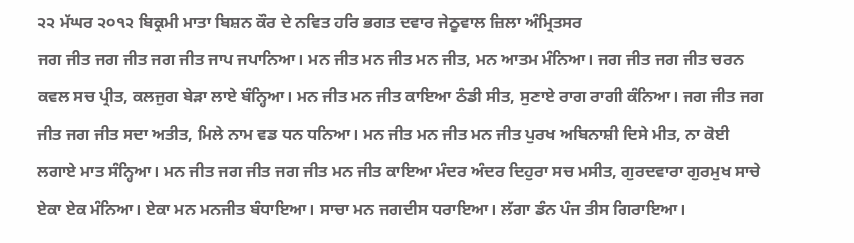੨੨ ਮੱਘਰ ੨੦੧੨ ਬਿਕ੍ਰਮੀ ਮਾਤਾ ਬਿਸ਼ਨ ਕੌਰ ਦੇ ਨਵਿਤ ਹਰਿ ਭਗਤ ਦਵਾਰ ਜੇਠੂਵਾਲ ਜ਼ਿਲਾ ਅੰਮ੍ਰਿਤਸਰ
ਜਗ ਜੀਤ ਜਗ ਜੀਤ ਜਗ ਜੀਤ ਜਾਪ ਜਪਾਨਿਆ। ਮਨ ਜੀਤ ਮਨ ਜੀਤ ਮਨ ਜੀਤ, ਮਨ ਆਤਮ ਮੰਨਿਆ। ਜਗ ਜੀਤ ਜਗ ਜੀਤ ਚਰਨ ਕਵਲ ਸਚ ਪ੍ਰੀਤ, ਕਲਜੁਗ ਬੇੜਾ ਲਾਏ ਬੰਨ੍ਹਿਆ। ਮਨ ਜੀਤ ਮਨ ਜੀਤ ਕਾਇਆ ਠੰਡੀ ਸੀਤ, ਸੁਣਾਏ ਰਾਗ ਰਾਗੀ ਕੰਨਿਆ। ਜਗ ਜੀਤ ਜਗ ਜੀਤ ਜਗ ਜੀਤ ਸਦਾ ਅਤੀਤ, ਮਿਲੇ ਨਾਮ ਵਡ ਧਨ ਧਨਿਆ। ਮਨ ਜੀਤ ਮਨ ਜੀਤ ਮਨ ਜੀਤ ਪੁਰਖ ਅਬਿਨਾਸ਼ੀ ਦਿਸੇ ਮੀਤ, ਨਾ ਕੋਈ ਲਗਾਏ ਮਾਤ ਸੰਨ੍ਹਿਆ। ਮਨ ਜੀਤ ਜਗ ਜੀਤ ਜਗ ਜੀਤ ਮਨ ਜੀਤ ਕਾਇਆ ਮੰਦਰ ਅੰਦਰ ਦਿਹੁਰਾ ਸਚ ਮਸੀਤ, ਗੁਰਦਵਾਰਾ ਗੁਰਮੁਖ ਸਾਚੇ ਏਕਾ ਏਕ ਮੰਨਿਆ। ਏਕਾ ਮਨ ਮਨਜੀਤ ਬੰਧਾਇਆ। ਸਾਚਾ ਮਨ ਜਗਦੀਸ ਧਰਾਇਆ। ਲੱਗਾ ਡੰਨ ਪੰਜ ਤੀਸ ਗਿਰਾਇਆ।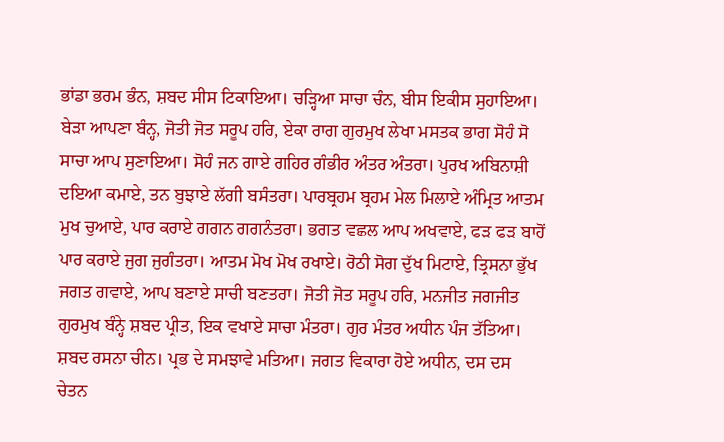ਭਾਂਡਾ ਭਰਮ ਭੰਨ, ਸ਼ਬਦ ਸੀਸ ਟਿਕਾਇਆ। ਚੜ੍ਹਿਆ ਸਾਚਾ ਚੰਨ, ਬੀਸ ਇਕੀਸ ਸੁਹਾਇਆ। ਬੇੜਾ ਆਪਣਾ ਬੰਨ੍ਹ, ਜੋਤੀ ਜੋਤ ਸਰੂਪ ਹਰਿ, ਏਕਾ ਰਾਗ ਗੁਰਮੁਖ ਲੇਖਾ ਮਸਤਕ ਭਾਗ ਸੋਹੰ ਸੋ ਸਾਚਾ ਆਪ ਸੁਣਾਇਆ। ਸੋਹੰ ਜਨ ਗਾਏ ਗਹਿਰ ਗੰਭੀਰ ਅੰਤਰ ਅੰਤਰਾ। ਪੁਰਖ ਅਬਿਨਾਸ਼ੀ ਦਇਆ ਕਮਾਏ, ਤਨ ਬੁਝਾਏ ਲੱਗੀ ਬਸੰਤਰਾ। ਪਾਰਬ੍ਰਹਮ ਬ੍ਰਹਮ ਮੇਲ ਮਿਲਾਏ ਅੰਮ੍ਰਿਤ ਆਤਮ ਮੁਖ ਚੁਆਏ, ਪਾਰ ਕਰਾਏ ਗਗਨ ਗਗਨੰਤਰਾ। ਭਗਤ ਵਛਲ ਆਪ ਅਖਵਾਏ, ਫੜ ਫੜ ਬਾਹੋਂ ਪਾਰ ਕਰਾਏ ਜੁਗ ਜੁਗੰਤਰਾ। ਆਤਮ ਮੋਖ ਮੋਖ ਰਖਾਏ। ਰੋਠੀ ਸੋਗ ਦੁੱਖ ਮਿਟਾਏ, ਤ੍ਰਿਸਨਾ ਭੁੱਖ ਜਗਤ ਗਵਾਏ, ਆਪ ਬਣਾਏ ਸਾਚੀ ਬਣਤਰਾ। ਜੋਤੀ ਜੋਤ ਸਰੂਪ ਹਰਿ, ਮਨਜੀਤ ਜਗਜੀਤ ਗੁਰਮੁਖ ਬੰਨ੍ਹੇ ਸ਼ਬਦ ਪ੍ਰੀਤ, ਇਕ ਵਖਾਏ ਸਾਚਾ ਮੰਤਰਾ। ਗੁਰ ਮੰਤਰ ਅਧੀਨ ਪੰਜ ਤੱਤਿਆ। ਸ਼ਬਦ ਰਸਨਾ ਚੀਨ। ਪ੍ਰਭ ਦੇ ਸਮਝਾਵੇ ਮਤਿਆ। ਜਗਤ ਵਿਕਾਰਾ ਹੋਏ ਅਧੀਨ, ਦਸ ਦਸ ਚੇਤਨ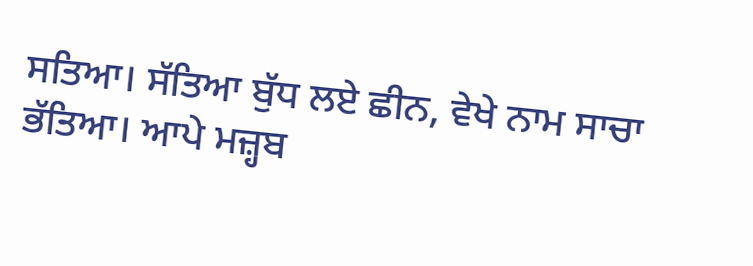ਸਤਿਆ। ਸੱਤਿਆ ਬੁੱਧ ਲਏ ਛੀਨ, ਵੇਖੇ ਨਾਮ ਸਾਚਾ ਭੱਤਿਆ। ਆਪੇ ਮਜ਼੍ਹਬ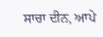ਸਾਚਾ ਦੀਨ, ਆਪੇ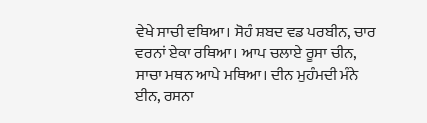ਵੇਖੇ ਸਾਚੀ ਵਥਿਆ। ਸੋਹੰ ਸ਼ਬਦ ਵਡ ਪਰਬੀਨ, ਚਾਰ ਵਰਨਾਂ ਏਕਾ ਰਥਿਆ। ਆਪ ਚਲਾਏ ਰੂਸਾ ਚੀਨ, ਸਾਚਾ ਮਥਨ ਆਪੇ ਮਥਿਆ। ਦੀਨ ਮੁਹੰਮਦੀ ਮੰਨੇ ਈਨ, ਰਸਨਾ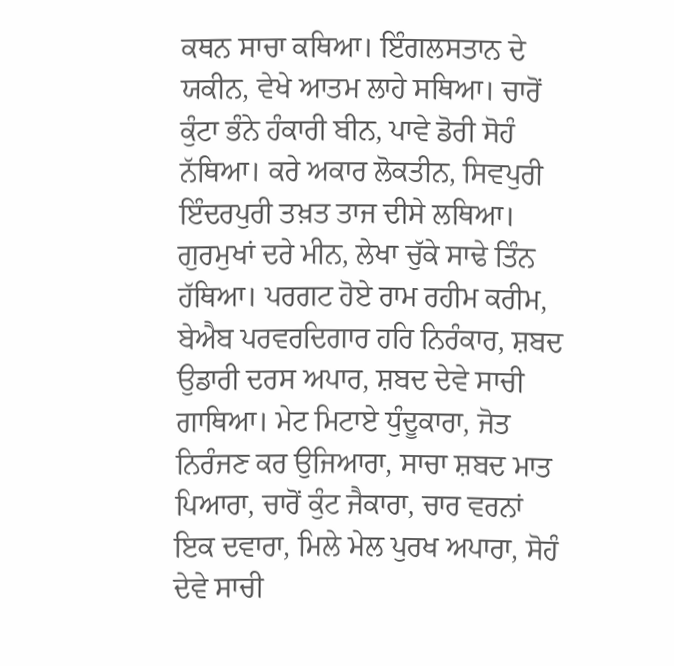ਕਥਨ ਸਾਚਾ ਕਥਿਆ। ਇੰਗਲਸਤਾਨ ਦੇ ਯਕੀਨ, ਵੇਖੇ ਆਤਮ ਲਾਹੇ ਸਥਿਆ। ਚਾਰੋਂ ਕੁੰਟਾ ਭੰਨੇ ਹੰਕਾਰੀ ਬੀਨ, ਪਾਵੇ ਡੋਰੀ ਸੋਹੰ ਨੱਥਿਆ। ਕਰੇ ਅਕਾਰ ਲੋਕਤੀਨ, ਸਿਵਪੁਰੀ ਇੰਦਰਪੁਰੀ ਤਖ਼ਤ ਤਾਜ ਦੀਸੇ ਲਥਿਆ। ਗੁਰਮੁਖਾਂ ਦਰੇ ਮੀਨ, ਲੇਖਾ ਚੁੱਕੇ ਸਾਢੇ ਤਿੰਨ ਹੱਥਿਆ। ਪਰਗਟ ਹੋਏ ਰਾਮ ਰਹੀਮ ਕਰੀਮ, ਬੇਐਬ ਪਰਵਰਦਿਗਾਰ ਹਰਿ ਨਿਰੰਕਾਰ, ਸ਼ਬਦ ਉਡਾਰੀ ਦਰਸ ਅਪਾਰ, ਸ਼ਬਦ ਦੇਵੇ ਸਾਚੀ ਗਾਥਿਆ। ਮੇਟ ਮਿਟਾਏ ਧੁੰਦੂਕਾਰਾ, ਜੋਤ ਨਿਰੰਜਣ ਕਰ ਉਜਿਆਰਾ, ਸਾਚਾ ਸ਼ਬਦ ਮਾਤ ਪਿਆਰਾ, ਚਾਰੋਂ ਕੁੰਟ ਜੈਕਾਰਾ, ਚਾਰ ਵਰਨਾਂ ਇਕ ਦਵਾਰਾ, ਮਿਲੇ ਮੇਲ ਪੁਰਖ ਅਪਾਰਾ, ਸੋਹੰ ਦੇਵੇ ਸਾਚੀ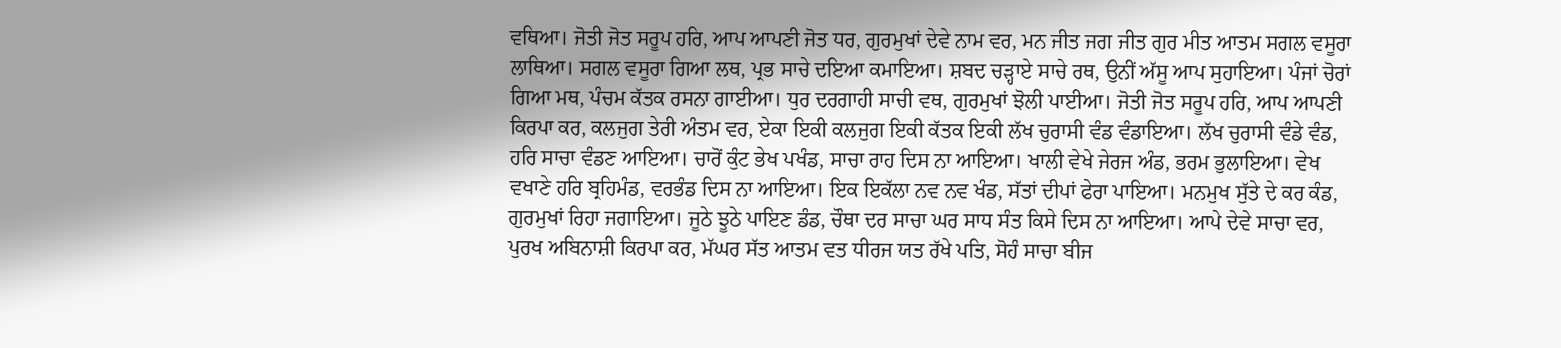ਵਥਿਆ। ਜੋਤੀ ਜੋਤ ਸਰੂਪ ਹਰਿ, ਆਪ ਆਪਣੀ ਜੋਤ ਧਰ, ਗੁਰਮੁਖਾਂ ਦੇਵੇ ਨਾਮ ਵਰ, ਮਨ ਜੀਤ ਜਗ ਜੀਤ ਗੁਰ ਮੀਤ ਆਤਮ ਸਗਲ ਵਸੂਰਾ ਲਾਥਿਆ। ਸਗਲ ਵਸੂਰਾ ਗਿਆ ਲਥ, ਪ੍ਰਭ ਸਾਚੇ ਦਇਆ ਕਮਾਇਆ। ਸ਼ਬਦ ਚੜ੍ਹਾਏ ਸਾਚੇ ਰਥ, ਉਨੀਂ ਅੱਸੂ ਆਪ ਸੁਹਾਇਆ। ਪੰਜਾਂ ਚੋਰਾਂ ਗਿਆ ਮਥ, ਪੰਚਮ ਕੱਤਕ ਰਸਨਾ ਗਾਈਆ। ਧੁਰ ਦਰਗਾਹੀ ਸਾਚੀ ਵਥ, ਗੁਰਮੁਖਾਂ ਝੋਲੀ ਪਾਈਆ। ਜੋਤੀ ਜੋਤ ਸਰੂਪ ਹਰਿ, ਆਪ ਆਪਣੀ ਕਿਰਪਾ ਕਰ, ਕਲਜੁਗ ਤੇਰੀ ਅੰਤਮ ਵਰ, ਏਕਾ ਇਕੀ ਕਲਜੁਗ ਇਕੀ ਕੱਤਕ ਇਕੀ ਲੱਖ ਚੁਰਾਸੀ ਵੰਡ ਵੰਡਾਇਆ। ਲੱਖ ਚੁਰਾਸੀ ਵੰਡੇ ਵੰਡ, ਹਰਿ ਸਾਚਾ ਵੰਡਣ ਆਇਆ। ਚਾਰੋਂ ਕੁੰਟ ਭੇਖ ਪਖੰਡ, ਸਾਚਾ ਰਾਹ ਦਿਸ ਨਾ ਆਇਆ। ਖਾਲੀ ਵੇਖੇ ਜੇਰਜ ਅੰਡ, ਭਰਮ ਭੁਲਾਇਆ। ਵੇਖ ਵਖਾਣੇ ਹਰਿ ਬ੍ਰਹਿਮੰਡ, ਵਰਭੰਡ ਦਿਸ ਨਾ ਆਇਆ। ਇਕ ਇਕੱਲਾ ਨਵ ਨਵ ਖੰਡ, ਸੱਤਾਂ ਦੀਪਾਂ ਫੇਰਾ ਪਾਇਆ। ਮਨਮੁਖ ਸੁੱਤੇ ਦੇ ਕਰ ਕੰਡ, ਗੁਰਮੁਖਾਂ ਰਿਹਾ ਜਗਾਇਆ। ਜੂਠੇ ਝੂਠੇ ਪਾਇਣ ਡੰਡ, ਚੌਥਾ ਦਰ ਸਾਚਾ ਘਰ ਸਾਧ ਸੰਤ ਕਿਸੇ ਦਿਸ ਨਾ ਆਇਆ। ਆਪੇ ਦੇਵੇ ਸਾਚਾ ਵਰ, ਪੁਰਖ ਅਬਿਨਾਸ਼ੀ ਕਿਰਪਾ ਕਰ, ਮੱਘਰ ਸੱਤ ਆਤਮ ਵਤ ਧੀਰਜ ਯਤ ਰੱਖੇ ਪਤਿ, ਸੋਹੰ ਸਾਚਾ ਬੀਜ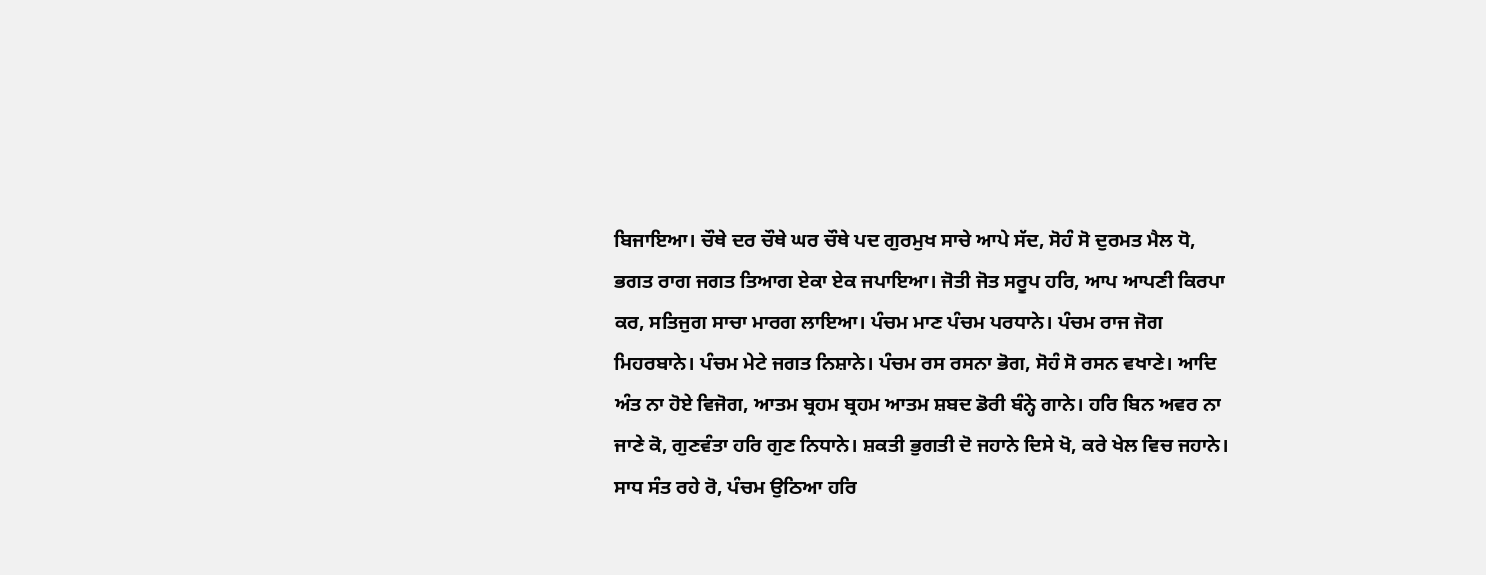ਬਿਜਾਇਆ। ਚੌਥੇ ਦਰ ਚੌਥੇ ਘਰ ਚੌਥੇ ਪਦ ਗੁਰਮੁਖ ਸਾਚੇ ਆਪੇ ਸੱਦ, ਸੋਹੰ ਸੋ ਦੁਰਮਤ ਮੈਲ ਧੋ, ਭਗਤ ਰਾਗ ਜਗਤ ਤਿਆਗ ਏਕਾ ਏਕ ਜਪਾਇਆ। ਜੋਤੀ ਜੋਤ ਸਰੂਪ ਹਰਿ, ਆਪ ਆਪਣੀ ਕਿਰਪਾ ਕਰ, ਸਤਿਜੁਗ ਸਾਚਾ ਮਾਰਗ ਲਾਇਆ। ਪੰਚਮ ਮਾਣ ਪੰਚਮ ਪਰਧਾਨੇ। ਪੰਚਮ ਰਾਜ ਜੋਗ ਮਿਹਰਬਾਨੇ। ਪੰਚਮ ਮੇਟੇ ਜਗਤ ਨਿਸ਼ਾਨੇ। ਪੰਚਮ ਰਸ ਰਸਨਾ ਭੋਗ, ਸੋਹੰ ਸੋ ਰਸਨ ਵਖਾਣੇ। ਆਦਿ ਅੰਤ ਨਾ ਹੋਏ ਵਿਜੋਗ, ਆਤਮ ਬ੍ਰਹਮ ਬ੍ਰਹਮ ਆਤਮ ਸ਼ਬਦ ਡੋਰੀ ਬੰਨ੍ਹੇ ਗਾਨੇ। ਹਰਿ ਬਿਨ ਅਵਰ ਨਾ ਜਾਣੇ ਕੋ, ਗੁਣਵੰਤਾ ਹਰਿ ਗੁਣ ਨਿਧਾਨੇ। ਸ਼ਕਤੀ ਭੁਗਤੀ ਦੋ ਜਹਾਨੇ ਦਿਸੇ ਖੋ, ਕਰੇ ਖੇਲ ਵਿਚ ਜਹਾਨੇ। ਸਾਧ ਸੰਤ ਰਹੇ ਰੋ, ਪੰਚਮ ਉਠਿਆ ਹਰਿ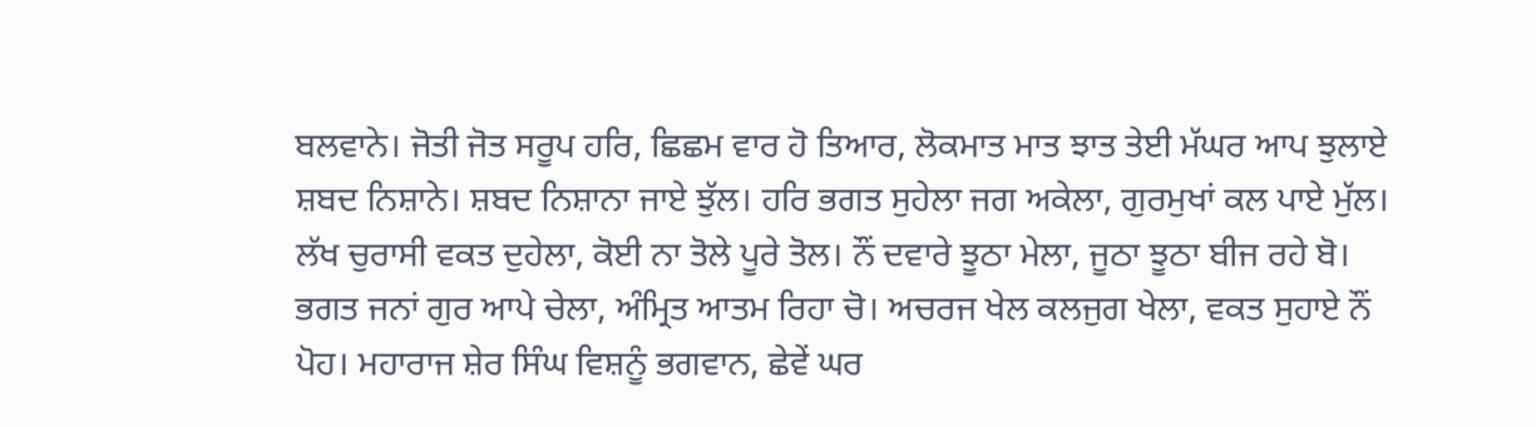ਬਲਵਾਨੇ। ਜੋਤੀ ਜੋਤ ਸਰੂਪ ਹਰਿ, ਛਿਛਮ ਵਾਰ ਹੋ ਤਿਆਰ, ਲੋਕਮਾਤ ਮਾਤ ਝਾਤ ਤੇਈ ਮੱਘਰ ਆਪ ਝੁਲਾਏ ਸ਼ਬਦ ਨਿਸ਼ਾਨੇ। ਸ਼ਬਦ ਨਿਸ਼ਾਨਾ ਜਾਏ ਝੁੱਲ। ਹਰਿ ਭਗਤ ਸੁਹੇਲਾ ਜਗ ਅਕੇਲਾ, ਗੁਰਮੁਖਾਂ ਕਲ ਪਾਏ ਮੁੱਲ। ਲੱਖ ਚੁਰਾਸੀ ਵਕਤ ਦੁਹੇਲਾ, ਕੋਈ ਨਾ ਤੋਲੇ ਪੂਰੇ ਤੋਲ। ਨੌਂ ਦਵਾਰੇ ਝੂਠਾ ਮੇਲਾ, ਜੂਠਾ ਝੂਠਾ ਬੀਜ ਰਹੇ ਬੋ। ਭਗਤ ਜਨਾਂ ਗੁਰ ਆਪੇ ਚੇਲਾ, ਅੰਮ੍ਰਿਤ ਆਤਮ ਰਿਹਾ ਚੋ। ਅਚਰਜ ਖੇਲ ਕਲਜੁਗ ਖੇਲਾ, ਵਕਤ ਸੁਹਾਏ ਨੌਂ ਪੋਹ। ਮਹਾਰਾਜ ਸ਼ੇਰ ਸਿੰਘ ਵਿਸ਼ਨੂੰ ਭਗਵਾਨ, ਛੇਵੇਂ ਘਰ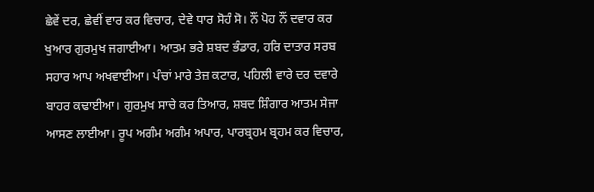ਛੇਵੇਂ ਦਰ, ਛੇਵੀਂ ਵਾਰ ਕਰ ਵਿਚਾਰ, ਦੇਵੇ ਧਾਰ ਸੋਹੰ ਸੋ। ਨੌਂ ਪੋਹ ਨੌਂ ਦਵਾਰ ਕਰ ਖੁਆਰ ਗੁਰਮੁਖ ਜਗਾਈਆ। ਆਤਮ ਭਰੇ ਸ਼ਬਦ ਭੰਡਾਰ, ਹਰਿ ਦਾਤਾਰ ਸਰਬ ਸਹਾਰ ਆਪ ਅਖਵਾਈਆ। ਪੰਚਾਂ ਮਾਰੇ ਤੇਜ਼ ਕਟਾਰ, ਪਹਿਲੀ ਵਾਰੇ ਦਰ ਦਵਾਰੇ ਬਾਹਰ ਕਢਾਈਆ। ਗੁਰਮੁਖ ਸਾਚੇ ਕਰ ਤਿਆਰ, ਸ਼ਬਦ ਸ਼ਿੰਗਾਰ ਆਤਮ ਸੇਜਾ ਆਸਣ ਲਾਈਆ। ਰੂਪ ਅਗੰਮ ਅਗੰਮ ਅਪਾਰ, ਪਾਰਬ੍ਰਹਮ ਬ੍ਰਹਮ ਕਰ ਵਿਚਾਰ,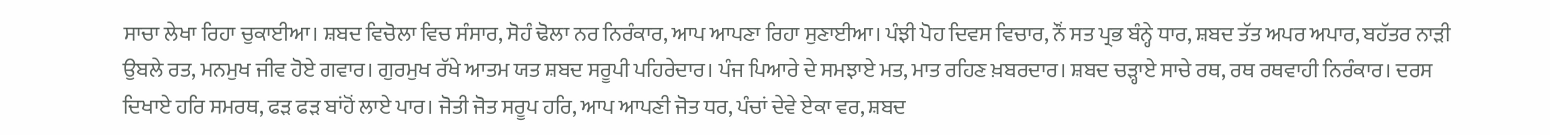ਸਾਚਾ ਲੇਖਾ ਰਿਹਾ ਚੁਕਾਈਆ। ਸ਼ਬਦ ਵਿਚੋਲਾ ਵਿਚ ਸੰਸਾਰ, ਸੋਹੰ ਢੋਲਾ ਨਰ ਨਿਰੰਕਾਰ, ਆਪ ਆਪਣਾ ਰਿਹਾ ਸੁਣਾਈਆ। ਪੰਝੀ ਪੋਹ ਦਿਵਸ ਵਿਚਾਰ, ਨੌਂ ਸਤ ਪ੍ਰਭ ਬੰਨ੍ਹੇ ਧਾਰ, ਸ਼ਬਦ ਤੱਤ ਅਪਰ ਅਪਾਰ, ਬਹੱਤਰ ਨਾੜੀ ਉਬਲੇ ਰਤ, ਮਨਮੁਖ ਜੀਵ ਹੋਏ ਗਵਾਰ। ਗੁਰਮੁਖ ਰੱਖੇ ਆਤਮ ਯਤ ਸ਼ਬਦ ਸਰੂਪੀ ਪਹਿਰੇਦਾਰ। ਪੰਜ ਪਿਆਰੇ ਦੇ ਸਮਝਾਏ ਮਤ, ਮਾਤ ਰਹਿਣ ਖ਼ਬਰਦਾਰ। ਸ਼ਬਦ ਚੜ੍ਹਾਏ ਸਾਚੇ ਰਥ, ਰਥ ਰਥਵਾਹੀ ਨਿਰੰਕਾਰ। ਦਰਸ ਦਿਖਾਏ ਹਰਿ ਸਮਰਥ, ਫੜ ਫੜ ਬਾਂਹੋਂ ਲਾਏ ਪਾਰ। ਜੋਤੀ ਜੋਤ ਸਰੂਪ ਹਰਿ, ਆਪ ਆਪਣੀ ਜੋਤ ਧਰ, ਪੰਚਾਂ ਦੇਵੇ ਏਕਾ ਵਰ, ਸ਼ਬਦ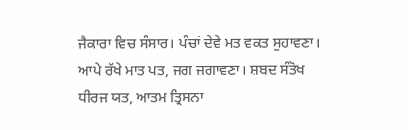ਜੈਕਾਰਾ ਵਿਚ ਸੰਸਾਰ। ਪੰਚਾਂ ਦੇਵੇ ਮਤ ਵਕਤ ਸੁਹਾਵਣਾ। ਆਪੇ ਰੱਖੇ ਮਾਤ ਪਤ, ਜਗ ਜਗਾਵਣਾ। ਸ਼ਬਦ ਸੰਤੋਖ ਧੀਰਜ ਯਤ, ਆਤਮ ਤ੍ਰਿਸਨਾ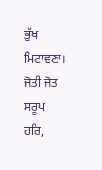ਭੁੱਖ ਮਿਟਾਵਣਾ। ਜੋਤੀ ਜੋਤ ਸਰੂਪ ਹਰਿ,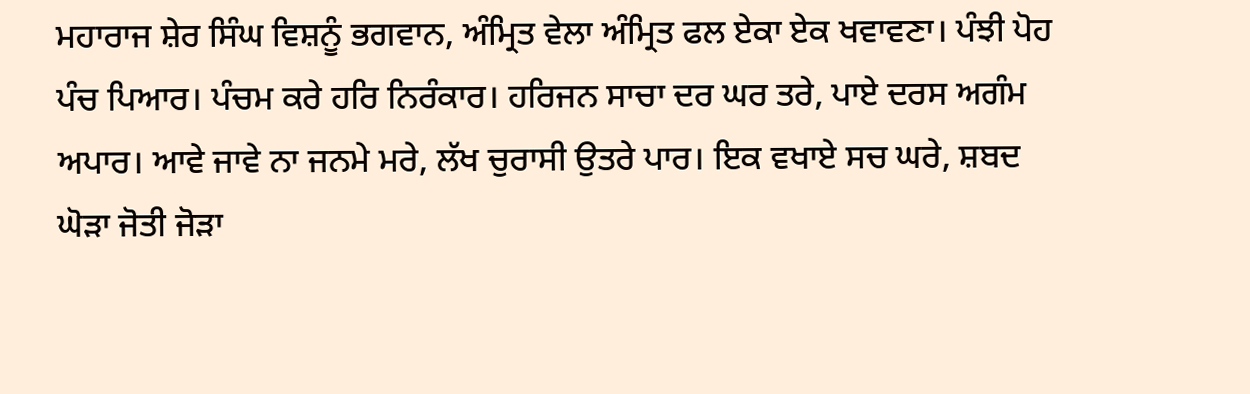ਮਹਾਰਾਜ ਸ਼ੇਰ ਸਿੰਘ ਵਿਸ਼ਨੂੰ ਭਗਵਾਨ, ਅੰਮ੍ਰਿਤ ਵੇਲਾ ਅੰਮ੍ਰਿਤ ਫਲ ਏਕਾ ਏਕ ਖਵਾਵਣਾ। ਪੰਝੀ ਪੋਹ ਪੰਚ ਪਿਆਰ। ਪੰਚਮ ਕਰੇ ਹਰਿ ਨਿਰੰਕਾਰ। ਹਰਿਜਨ ਸਾਚਾ ਦਰ ਘਰ ਤਰੇ, ਪਾਏ ਦਰਸ ਅਗੰਮ ਅਪਾਰ। ਆਵੇ ਜਾਵੇ ਨਾ ਜਨਮੇ ਮਰੇ, ਲੱਖ ਚੁਰਾਸੀ ਉਤਰੇ ਪਾਰ। ਇਕ ਵਖਾਏ ਸਚ ਘਰੇ, ਸ਼ਬਦ ਘੋੜਾ ਜੋਤੀ ਜੋੜਾ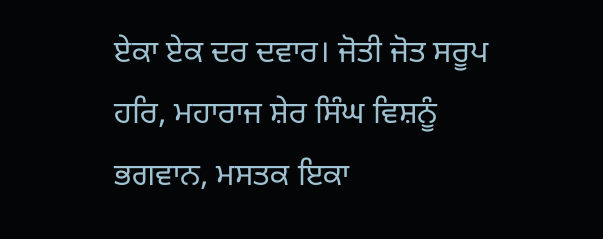ਏਕਾ ਏਕ ਦਰ ਦਵਾਰ। ਜੋਤੀ ਜੋਤ ਸਰੂਪ ਹਰਿ, ਮਹਾਰਾਜ ਸ਼ੇਰ ਸਿੰਘ ਵਿਸ਼ਨੂੰ ਭਗਵਾਨ, ਮਸਤਕ ਇਕਾ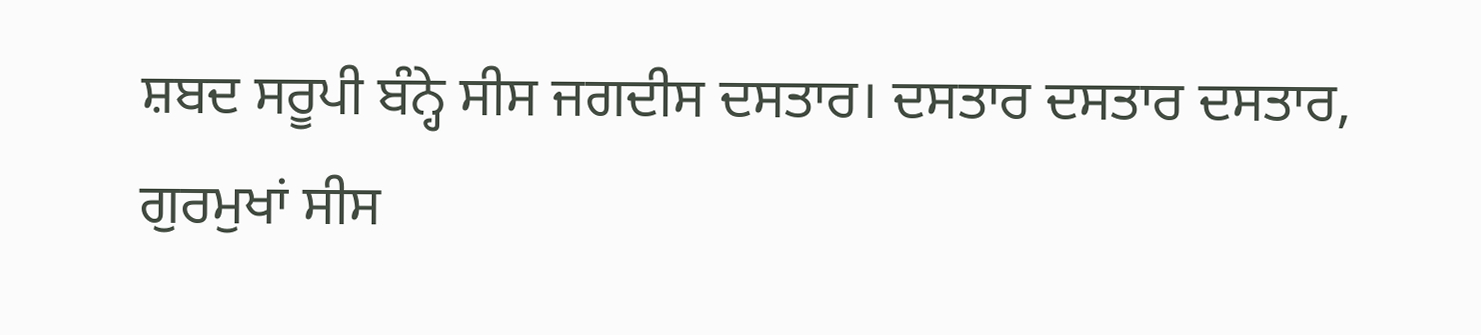ਸ਼ਬਦ ਸਰੂਪੀ ਬੰਨ੍ਹੇ ਸੀਸ ਜਗਦੀਸ ਦਸਤਾਰ। ਦਸਤਾਰ ਦਸਤਾਰ ਦਸਤਾਰ, ਗੁਰਮੁਖਾਂ ਸੀਸ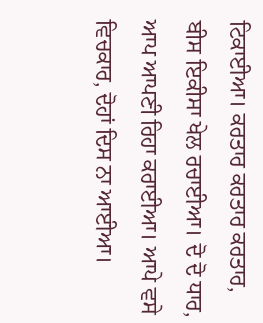ਟਿਕਾਈਆ। ਕਰਤਾਰ ਕਰਤਾਰ ਕਰਤਾਰ, ਬੀਸ ਇਕੀਸਾ ਖੇਲ ਰਚਾਈਆ। ਦੋ ਦੋ ਧਾਰ, ਆਪ ਆਪਣੀ ਰਿਹਾ ਕਰਾਈਆ। ਆਪੇ ਵਸੇ ਵਿਚਕਾਰ, ਦੋਹਾਂ ਦਿਸ ਨਾ ਆਈਆ।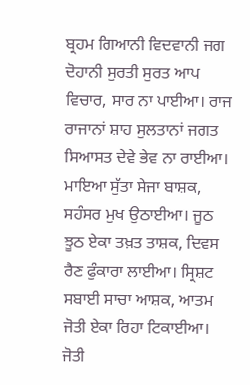ਬ੍ਰਹਮ ਗਿਆਨੀ ਵਿਦਵਾਨੀ ਜਗ ਦੋਹਾਨੀ ਸੁਰਤੀ ਸੁਰਤ ਆਪ ਵਿਚਾਰ, ਸਾਰ ਨਾ ਪਾਈਆ। ਰਾਜ ਰਾਜਾਨਾਂ ਸ਼ਾਹ ਸੁਲਤਾਨਾਂ ਜਗਤ ਸਿਆਸਤ ਦੇਵੇ ਭੇਵ ਨਾ ਰਾਈਆ। ਮਾਇਆ ਸੁੱਤਾ ਸੇਜਾ ਬਾਸ਼ਕ, ਸਹੰਸਰ ਮੁਖ ਉਠਾਈਆ। ਜੂਠ ਝੂਠ ਏਕਾ ਤਖ਼ਤ ਤਾਸ਼ਕ, ਦਿਵਸ ਰੈਣ ਫੁੰਕਾਰਾ ਲਾਈਆ। ਸ੍ਰਿਸ਼ਟ ਸਬਾਈ ਸਾਚਾ ਆਸ਼ਕ, ਆਤਮ ਜੋਤੀ ਏਕਾ ਰਿਹਾ ਟਿਕਾਈਆ। ਜੋਤੀ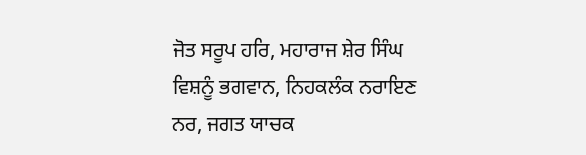ਜੋਤ ਸਰੂਪ ਹਰਿ, ਮਹਾਰਾਜ ਸ਼ੇਰ ਸਿੰਘ ਵਿਸ਼ਨੂੰ ਭਗਵਾਨ, ਨਿਹਕਲੰਕ ਨਰਾਇਣ ਨਰ, ਜਗਤ ਯਾਚਕ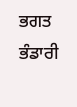ਭਗਤ ਭੰਡਾਰੀ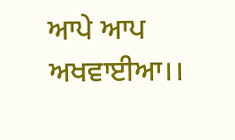ਆਪੇ ਆਪ ਅਖਵਾਈਆ।।